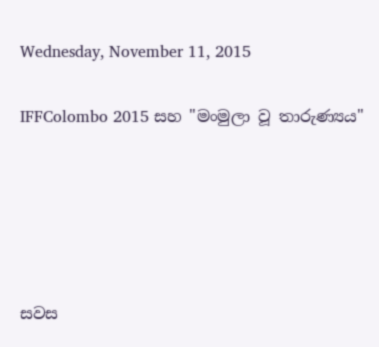Wednesday, November 11, 2015

IFFColombo 2015 සහ "මංමුලා වූ තාරුණ්‍යය"





සවස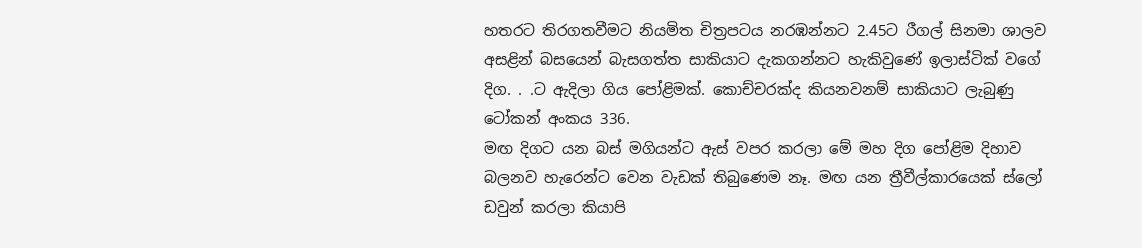හතරට තිරගතවීමට නියමිත චිත්‍රපටය නරඹන්නට 2.45ට රීගල් සිනමා ශාලව අසළින් බසයෙන් බැසගත්ත සාකියාට දැකගන්නට හැකිවුණේ ඉලාස්ටික් වගේ දිග. . .ට ඇදිලා ගිය පෝළිමක්. කොච්චරක්ද කියනවනම් සාකියාට ලැබුණු ටෝකන් අංකය 336.
මඟ දිගට යන බස් මගියන්ට ඇස් වපර කරලා මේ මහ දිග පෝළිම දිහාව බලනව හැරෙන්ට වෙන වැඩක් තිබුණෙම නෑ. මඟ යන ත්‍රීවීල්කාරයෙක් ස්ලෝ ඩවුන් කරලා කියාපි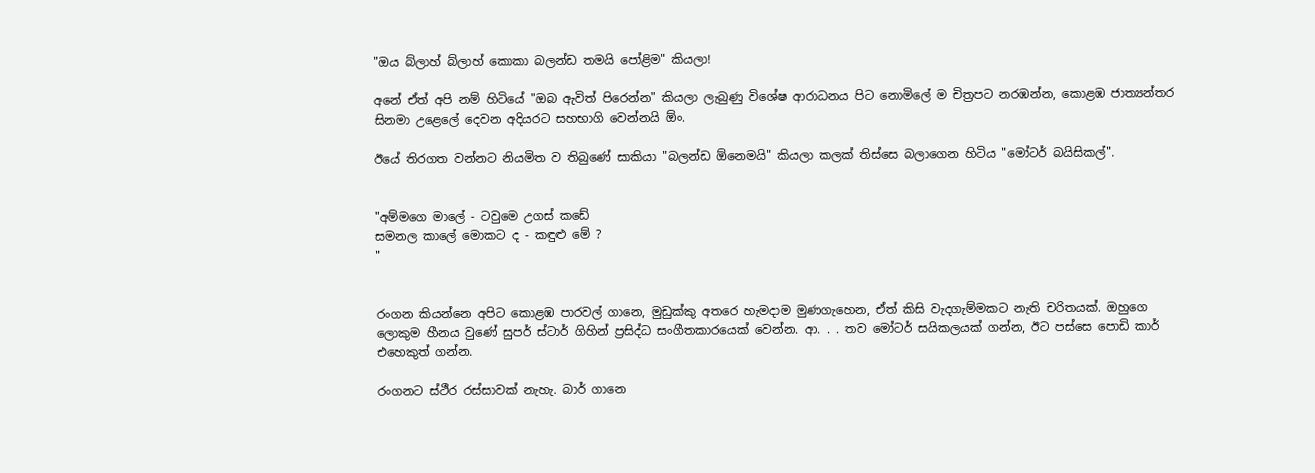"ඔය බ්ලාහ් බ්ලාහ් කොකා බලන්ඩ තමයි පෝළිම" කියලා!

අනේ ඒත් අපි නම් හිටියේ "ඔබ ඇවිත් පිරෙන්න" කියලා ලැබුණු විශේෂ ආරාධනය පිට නොමිලේ ම චිත්‍රපට නරඹන්න, කොළඹ ජාත්‍යන්තර සිනමා උළෙලේ දෙවන අදියරට සහභාගි වෙන්නයි ඕං.

ඊයේ තිරගත වන්නට නියමිත ව තිබුණේ සාකියා "බලන්ඩ ඕනෙමයි" කියලා කලක් තිස්සෙ බලාගෙන හිටිය "මෝටර් බයිසිකල්".


"අම්මගෙ මාලේ - ටවුමෙ උගස් කඩේ
සමනල කාලේ මොකට ද - කඳුළු මේ ?
"


රංගන කියන්නෙ අපිට කොළඹ පාරවල් ගානෙ, මුඩුක්කු අතරෙ හැමදාම මුණගැහෙන, ඒත් කිසි වැදගැම්මකට නැති චරිතයක්. ඔහුගෙ ලොකුම හීනය වුණේ සුපර් ස්ටාර් ගිහින් ප්‍රසිද්ධ සංගීතකාරයෙක් වෙන්න. ආ. . . තව මෝටර් සයිකලයක් ගන්න, ඊට පස්සෙ පොඩි කාර් එහෙකුත් ගන්න.

රංගනට ස්ථීර රස්සාවක් නැහැ. බාර් ගානෙ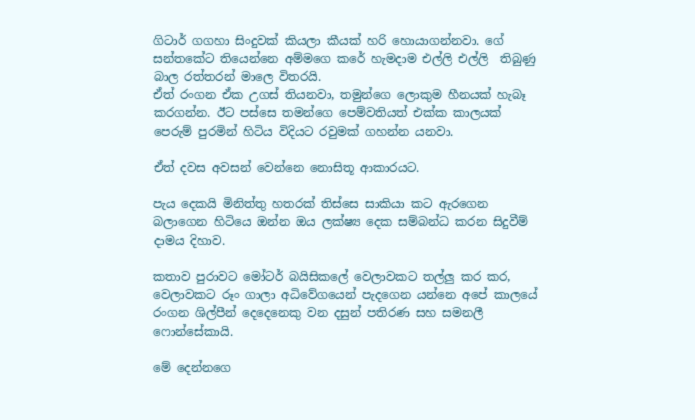ගිටාර් ගගහා සිංදුවක් කියලා කීයක් හරි හොයාගන්නවා. ගේ සන්තකේට තියෙන්නෙ අම්මගෙ කරේ හැමදාම එල්ලි එල්ලි  තිබුණු බාල රත්තරන් මාලෙ විතරයි.
ඒත් රංගන ඒක උගස් තියනවා, තමුන්ගෙ ලොකුම හීනයක් හැබෑ කරගන්න. ඊට පස්සෙ තමන්ගෙ පෙම්වතියත් එක්ක කාලයක් පෙරුම් පුරමින් හිටිය විදියට රවුමක් ගහන්න යනවා.

ඒත් දවස අවසන් වෙන්නෙ නොසිතූ ආකාරයට.

පැය දෙකයි මිනිත්තු හතරක් තිස්සෙ සාකියා කට ඇරගෙන බලාගෙන හිටියෙ ඔන්න ඔය ලක්ෂ්‍ය දෙක සම්බන්ධ කරන සිදුවීම් දාමය දිහාව.

කතාව පුරාවට මෝටර් බයිසිකලේ වෙලාවකට තල්ලු කර කර, වෙලාවකට රූං ගාලා අධිවේගයෙන් පැදගෙන යන්නෙ අපේ කාලයේ රංගන ශිල්පීන් දෙදෙනෙකු වන දසුන් පතිරණ සහ සමනලී ෆොන්සේකායි.

මේ දෙන්නගෙ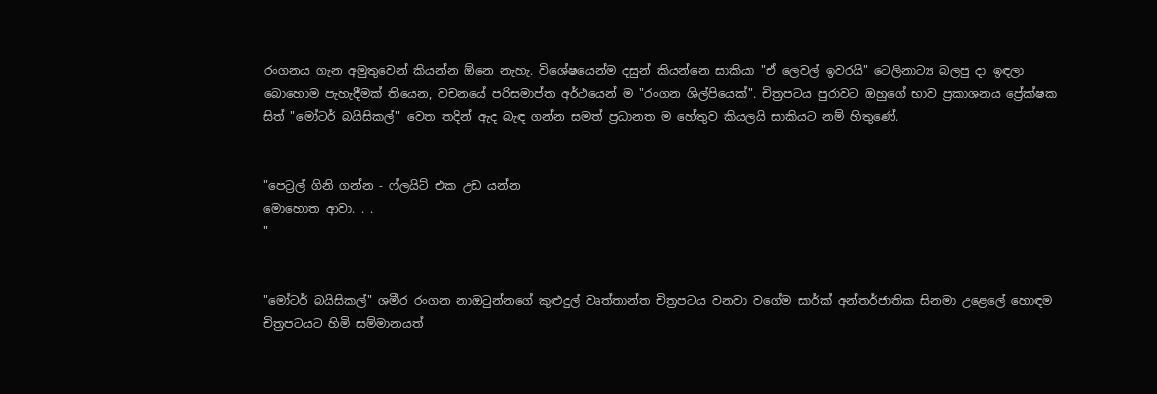රංගනය ගැන අමුතුවෙන් කියන්න ඕනෙ නැහැ. විශේෂයෙන්ම දසුන් කියන්නෙ සාකියා "ඒ ලෙවල් ඉවරයි" ටෙලිනාට්‍ය බලපු දා ඉඳලා බොහොම පැහැදීමක් තියෙන, වචනයේ පරිසමාප්ත අර්ථයෙන් ම "රංගන ශිල්පියෙක්". චිත්‍රපටය පුරාවට ඔහුගේ භාව ප්‍රකාශනය ප්‍රේක්ෂක සිත් "මෝටර් බයිසිකල්" වෙත තදින් ඇද බැඳ ගන්න සමත් ප්‍රධානත ම හේතුව කියලයි සාකියට නම් හිතුණේ.


"පෙට්‍රල් ගිනි ගන්න - ෆ්ලයිට් එක උඩ යන්න
මොහොත ආවා. . .
"


"මෝටර් බයිසිකල්" ශමීර රංගන නාඔටුන්නගේ කුළුදුල් වෘත්තාන්ත චිත්‍රපටය වනවා වගේම සාර්ක් අන්තර්ජාතික සිනමා උළෙලේ හොඳම චිත්‍රපටයට හිමි සම්මානයත්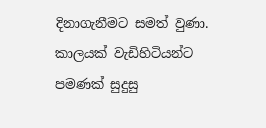දිනාගැනීමට සමත් වුණා. කාලයක් වැඩිහිටියන්ට පමණක් සුදුසු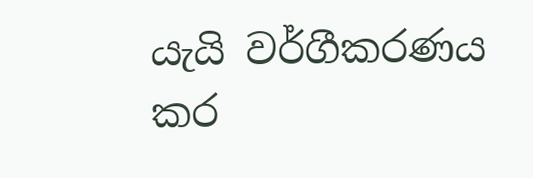යැයි වර්ගීකරණය කර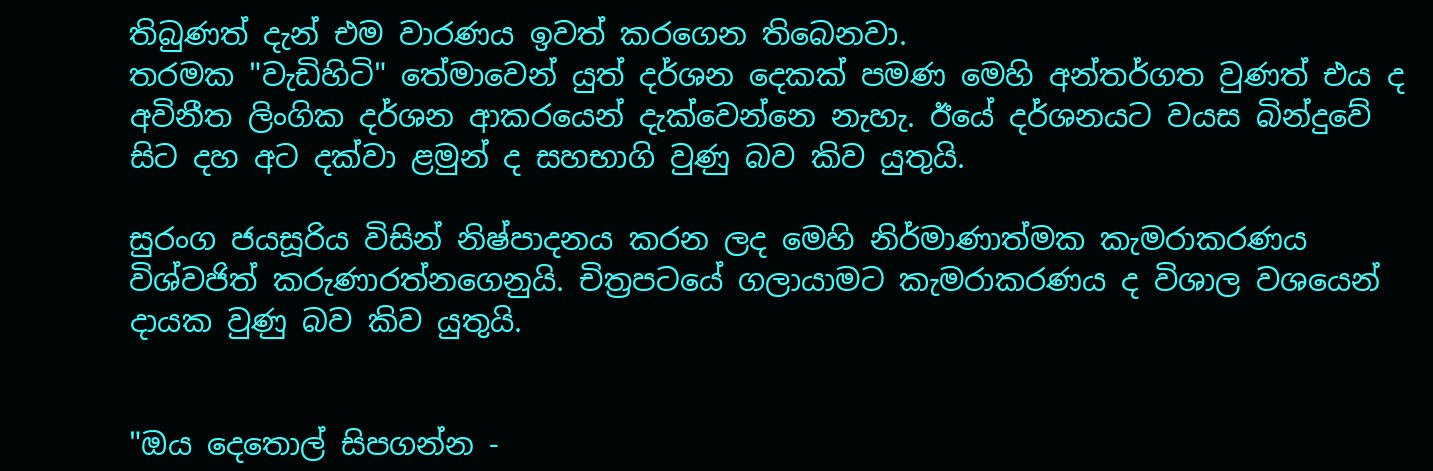තිබුණත් දැන් එම වාරණය ඉවත් කරගෙන තිබෙනවා.
තරමක "වැඩිහිටි" තේමාවෙන් යුත් දර්ශන දෙකක් පමණ මෙහි අන්තර්ගත වුණත් එය ද අවිනීත ලිංගික දර්ශන ආකරයෙන් දැක්වෙන්නෙ නැහැ. ඊයේ දර්ශනයට වයස බින්දුවේ සිට දහ අට දක්වා ළමුන් ද සහභාගි වුණු බව කිව යුතුයි.

සුරංග ජයසූරිය විසින් නිෂ්පාදනය කරන ලද මෙහි නිර්මාණාත්මක කැමරාකරණය විශ්වජිත් කරුණාරත්නගෙනුයි. චිත්‍රපටයේ ගලායාමට කැමරාකරණය ද විශාල වශයෙන් දායක වුණු බව කිව යුතුයි.


"ඔය දෙතොල් සිපගන්න -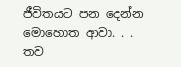ජීවිතයට පන දෙන්න
මොහොත ආවා. . .
තව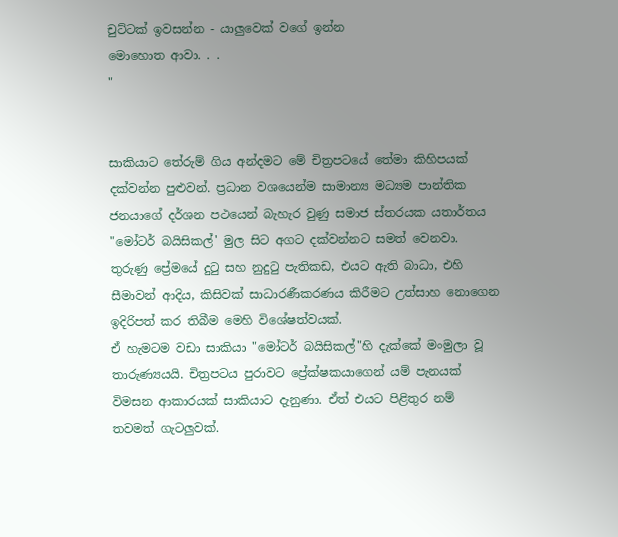චුට්ටක් ඉවසන්න - යාලුවෙක් වගේ ඉන්න
මොහොත ආවා. . .
"


සාකියාට තේරුම් ගිය අන්දමට මේ චිත්‍රපටයේ තේමා කිහිපයක් දක්වන්න පුළුවන්. ප්‍රධාන වශයෙන්ම සාමාන්‍ය මධ්‍යම පාන්තික ජනයාගේ දර්ශන පථයෙන් බැහැර වුණු සමාජ ස්තරයක යතාර්තය "මෝටර් බයිසිකල්' මුල සිට අගට දක්වන්නට සමත් වෙනවා.
තුරුණු ප්‍රේමයේ දුටු සහ නුදුටු පැතිකඩ, එයට ඇති බාධා, එහි සීමාවන් ආදිය, කිසිවක් සාධාරණීකරණය කිරීමට උත්සාහ නොගෙන ඉදිරිපත් කර තිබීම මෙහි විශේෂත්වයක්.
ඒ හැමටම වඩා සාකියා "මෝටර් බයිසිකල්"හි දැක්කේ මංමුලා වූ තාරුණ්‍යයයි. චිත්‍රපටය පුරාවට ප්‍රේක්ෂකයාගෙන් යම් පැනයක් විමසන ආකාරයක් සාකියාට දැනුණා. ඒත් එයට පිළිතුර නම් තවමත් ගැටලුවක්.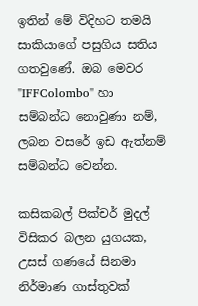ඉතින් මේ විදිහට තමයි සාකියාගේ පසුගිය සතිය ගතවුණේ. ඔබ මෙවර "IFFColombo" හා සම්බන්ධ නොවුණා නම්, ලබන වසරේ ඉඩ ඇත්නම් සම්බන්ධ වෙන්න.

කසිකබල් පික්චර් මුදල් විසිකර බලන යුගයක, උසස් ගණයේ සිනමා නිර්මාණ ගාස්තුවක්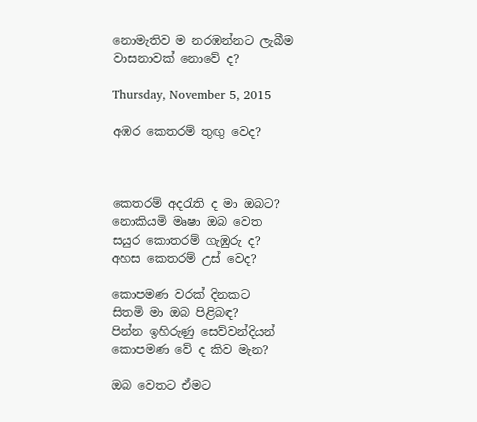නොමැතිව ම නරඹන්නට ලැබීම වාසනාවක් නොවේ ද?

Thursday, November 5, 2015

අඹර කෙතරම් තුඟු වෙද?



කෙතරම් අදරැති ද මා ඔබට?
නොකියමි මෘෂා ඔබ වෙත
සයුර කොතරම් ගැඹුරු ද?
අහස කෙතරම් උස් වෙද?

කොපමණ වරක් දිනකට
සිතමි මා ඔබ පිළිබඳ?
පින්න ඉහිරුණු සෙව්වන්දියන්
කොපමණ වේ ද කිව මැන?

ඔබ වෙතට ඒමට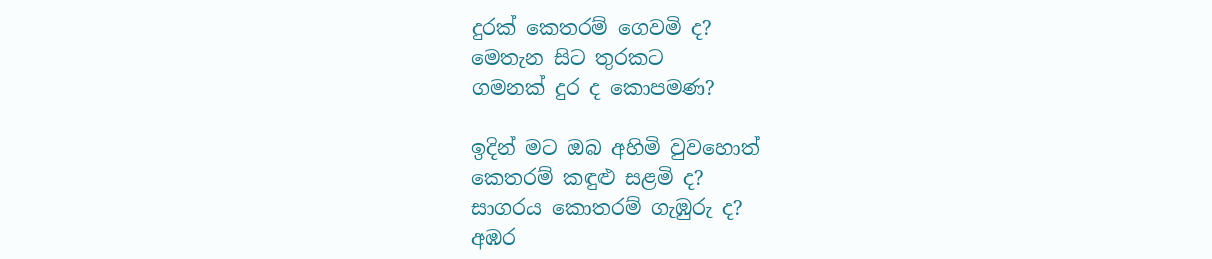දුරක් කෙතරම් ගෙවමි ද?
මෙතැන සිට තුරකට
ගමනක් දුර ද කොපමණ?

ඉදින් මට ඔබ අහිමි වුවහොත්
කෙතරම් කඳුළු සළමි ද?
සාගරය කොතරම් ගැඹුරු ද?
අඹර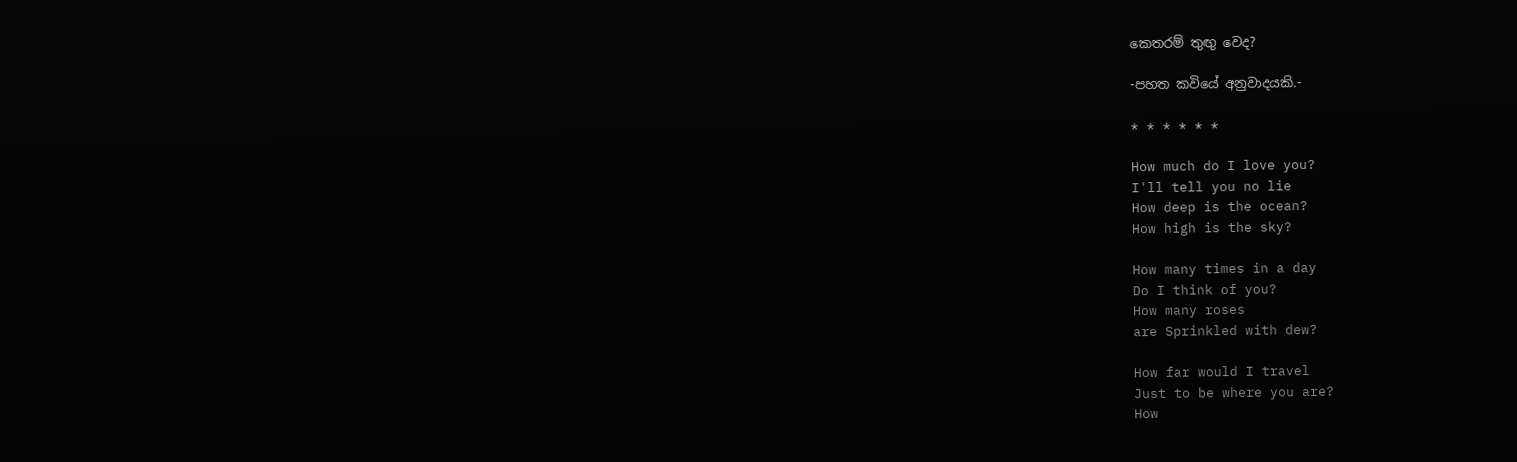කෙතරම් තුඟු වෙද?

-පහත කවියේ අනුවාදයකි.-

* * * * * *

How much do I love you?
I'll tell you no lie
How deep is the ocean?
How high is the sky?

How many times in a day
Do I think of you?
How many roses
are Sprinkled with dew?

How far would I travel
Just to be where you are?
How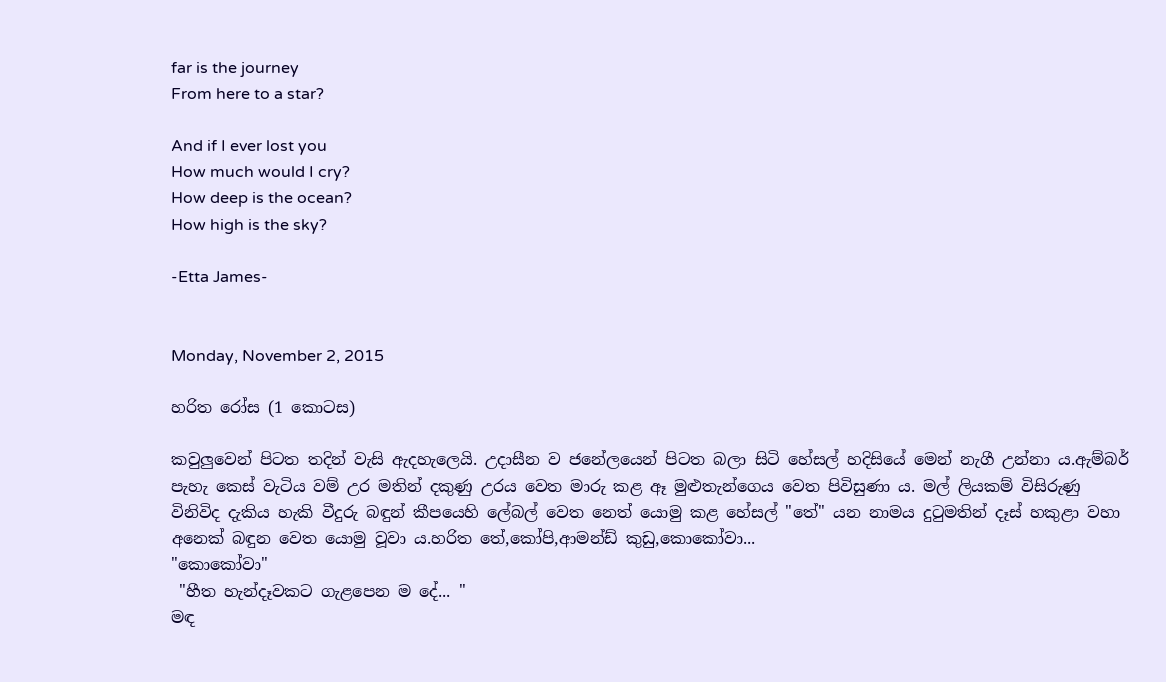far is the journey
From here to a star?

And if I ever lost you
How much would I cry?
How deep is the ocean?
How high is the sky?

-Etta James-


Monday, November 2, 2015

හරිත රෝස (1 කොටස)

කවුලුවෙන් පිටත තදින් වැසි ඇදහැලෙයි. උදාසීන ව ජනේලයෙන් පිටත බලා සිටි හේසල් හදිසියේ මෙන් නැගී උන්නා ය.ඇම්බර් පැහැ කෙස් වැටිය වම් උර මතින් දකුණු උරය වෙත මාරු කළ ඈ මුළුතැන්ගෙය වෙත පිවිසුණා ය. මල් ලියකම් විසිරුණු විනිවිද දැකිය හැකි වීදුරු බඳුන් කීපයෙහි ලේබල් වෙත නෙත් යොමු කළ හේසල් "තේ" යන නාමය දුටුමතින් දෑස් හකුළා වහා අනෙක් බඳුන වෙත යොමු වූවා ය.හරිත තේ,කෝපි,ආමන්ඩ් කුඩු,කොකෝවා...
"කොකෝවා"
 "හීත හැන්දෑවකට ගැළපෙන ම දේ... "
මඳ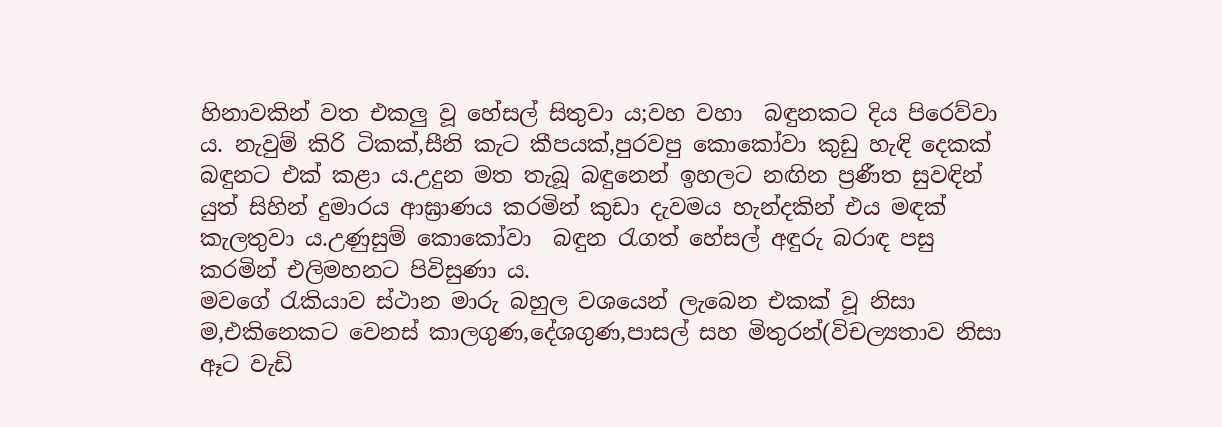හිනාවකින් වත එකලු වූ හේසල් සිතුවා ය;වහ වහා  බඳුනකට දිය පිරෙව්වා ය. නැවුම් කිරි ටිකක්,සීනි කැට කීපයක්,පුරවපු කොකෝවා කුඩු හැඳි දෙකක් බඳුනට එක් කළා ය.උදුන මත තැබූ බඳුනෙන් ඉහලට නඟින ප්‍රණීත සුවඳින් යුත් සිහින් දුමාරය ආඝ්‍රාණය කරමින් කුඩා දැවමය හැන්දකින් එය මඳක් කැලතුවා ය.උණුසුම් කොකෝවා  බඳුන රැගත් හේසල් අඳුරු බරාඳ පසු කරමින් එලිමහනට පිවිසුණා ය.
මවගේ රැකියාව ස්ථාන මාරු බහුල වශයෙන් ලැබෙන එකක් වූ නිසා ම,එකිනෙකට වෙනස් කාලගුණ,දේශගුණ,පාසල් සහ මිතුරන්(විචල්‍යතාව නිසා ඈට වැඩි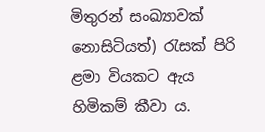මිතුරන් සංඛ්‍යාවක් නොසිටියත්) රැසක් පිරි ළමා වියකට ඇය හිමිකම් කීවා ය.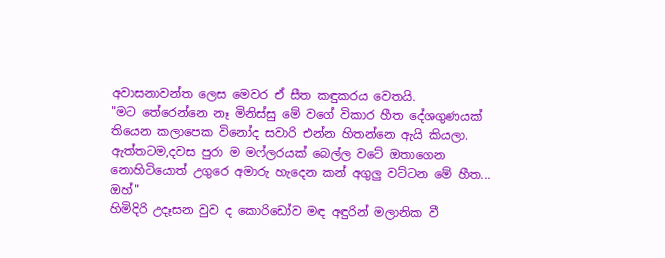අවාසනාවන්ත ලෙස මෙවර ඒ සීත කඳුකරය වෙතයි.
"මට තේරෙන්නෙ නෑ මිනිස්සු මේ වගේ විකාර හීත දේශගුණයක් තියෙන කලාපෙක විනෝද සවාරි එන්න හිතන්නෙ ඇයි කියලා.
ඇත්තටම,දවස පුරා ම මෆ්ලරයක් බෙල්ල වටේ ඔතාගෙන නොහිටියොත් උගුරෙ අමාරු හැදෙන කන් අගුලු වට්ටන මේ හීත... ඔහ්"
හිමිදිරි උදෑසන වුව ද කොරිඩෝව මඳ අඳුරින් මලානික වී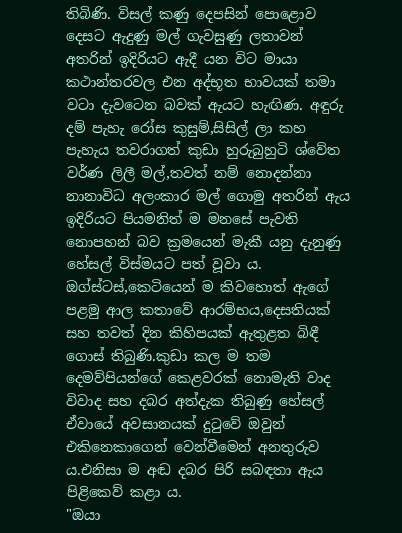තිබිණි. විසල් කණු දෙපසින් පොළොව දෙසට ඇදුණු මල් ගැවසුණු ලතාවන් අතරින් ඉදිරියට ඇදී යන විට මායා කථාන්තරවල එන අද්භූත භාවයක් තමා වටා දැවටෙන බවක් ඇයට හැඟිණ. අඳුරු දම් පැහැ රෝස කුසුම්,සිසිල් ලා කහ පැහැය තවරාගත් කුඩා හුරුබුහුටි ශ්වේත වර්ණ ලිලී මල්,තවත් නම් නොදන්නා නානාවිධ අලංකාර මල් ගොමු අතරින් ඇය ඉදිරියට පියමනිත් ම මනසේ පැවති නොපහන් බව ක්‍රමයෙන් මැකී යනු දැනුණු හේසල් විස්මයට පත් වූවා ය.
ඔග්ස්ටස්,කෙටියෙන් ම කිවහොත් ඇගේ පළමු ආල කතාවේ ආරම්භය,දෙසතියක් සහ තවත් දින කිහිපයක් ඇතුළත බිඳී ගොස් තිබුණි.කුඩා කල ම තම දෙමව්පියන්ගේ කෙළවරක් නොමැති වාද විවාද සහ දබර අත්දැක තිබුණු හේසල් ඒවායේ අවසානයක් දුටුවේ ඔවුන් එකිනෙකාගෙන් වෙන්වීමෙන් අනතුරුව ය.එනිසා ම අඬ දබර පිරි සබඳතා ඇය පිළිකෙව් කළා ය.
"ඔයා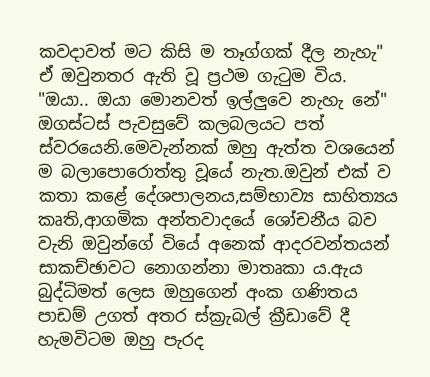කවදාවත් මට කිසි ම තෑග්ගක් දීල නැහැ"
ඒ ඔවුනතර ඇති වූ ප්‍රථම ගැටුම විය.
"ඔයා.. ඔයා මොනවත් ඉල්ලුවෙ නැහැ නේ" ඔගස්ටස් පැවසුවේ කලබලයට පත් ස්වරයෙනි.මෙවැන්නක් ඔහු ඇත්ත වශයෙන් ම බලාපොරොත්තු වූයේ නැත.ඔවුන් එක් ව කතා කළේ දේශපාලනය,සම්භාව්‍ය සාහිත්‍යය කෘති,ආගමික අන්තවාදයේ ශෝචනීය බව වැනි ඔවුන්ගේ වියේ අනෙක් ආදරවන්තයන් සාකච්ඡාවට නොගන්නා මාතෘකා ය.ඇය බුද්ධිමත් ලෙස ඔහුගෙන් අංක ගණිතය පාඩම් උගත් අතර ස්ක්‍රැබල් ක්‍රීඩාවේ දී හැමවිටම ඔහු පැරද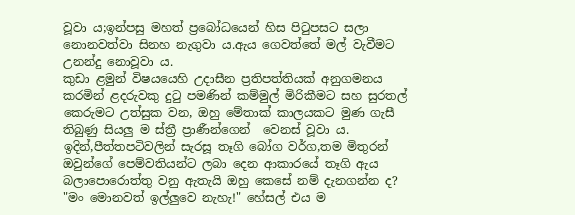වූවා ය;ඉන්පසු මහත් ප්‍රබෝධයෙන් හිස පිටුපසට සලා නොනවත්වා සිනහ නැගුවා ය.ඇය ගෙවත්තේ මල් වැවීමට උනන්දු නොවූවා ය.
කුඩා ළමුන් විෂයයෙහි උදාසීන ප්‍රතිපත්තියක් අනුගමනය කරමින් ළදරුවකු දුටු පමණින් කම්මුල් මිරිකීමට සහ සුරතල් කෙරුමට උත්සුක වන, ඔහු මේතාක් කාලයකට මුණ ගැසී තිබුණු සියලු ම ස්ත්‍රී ප්‍රාණීන්ගෙන්  වෙනස් වූවා ය.
ඉදින්,පීත්තපටිවලින් සැරසූ තෑගි බෝග වර්ග,තම මිතුරන් ඔවුන්ගේ පෙම්වතියන්ට ලබා දෙන ආකාරයේ තෑගි ඇය බලාපොරොත්තු වනු ඇතැයි ඔහු කෙසේ නම් දැනගන්න ද?
"මං මොනවත් ඉල්ලුවෙ නැහැ!" හේසල් එය ම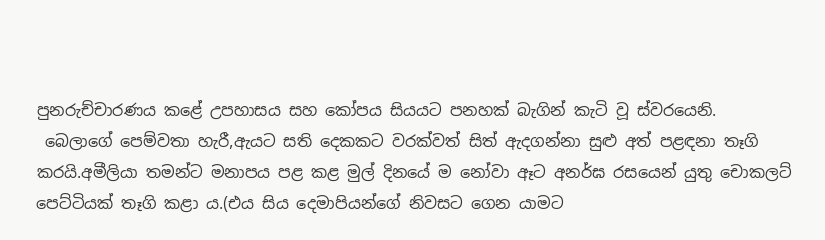පුනරුච්චාරණය කළේ උපහාසය සහ කෝපය සියයට පනහක් බැගින් කැටි වූ ස්වරයෙනි.
 බෙලාගේ පෙම්වතා හැරී,ඇයට සති දෙකකට වරක්වත් සිත් ඇදගන්නා සුළු අත් පළඳනා තෑගි කරයි.අමීලියා තමන්ට මනාපය පළ කළ මුල් දිනයේ ම නෝවා ඈට අනර්ඝ රසයෙන් යුතු චොකලට් පෙට්ටියක් තෑගි කළා ය.(එය සිය දෙමාපියන්ගේ නිවසට ගෙන යාමට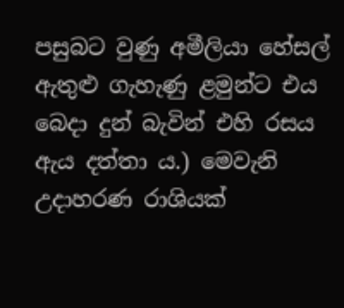පසුබට වුණු අමීලියා හේසල් ඇතුළු ගැහැණු ළමුන්ට එය බෙදා දුන් බැවින් එහි රසය ඇය දත්තා ය.) මෙවැනි උදාහරණ රාශියක්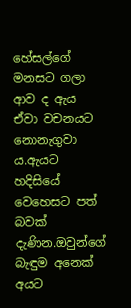හේසල්ගේ මනසට ගලා ආව ද ඇය ඒවා වචනයට නොනැගුවා ය.ඇයට හදිසියේ වෙහෙසට පත් බවක් දැණින.ඔවුන්ගේ බැඳුම අනෙක් අයට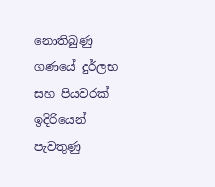නොතිබුණු ගණයේ දුර්ලභ සහ පියවරක් ඉදිරියෙන් පැවතුණු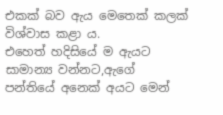එකක් බව ඇය මෙතෙක් කලක් විශ්වාස කළා ය.
එහෙත් හදිසියේ ම ඇයට සාමාන්‍ය වන්නට,ඇගේ පන්තියේ අනෙක් අයට මෙන්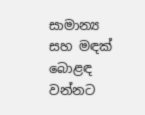සාමාන්‍ය සහ මඳක් බොළඳ වන්නට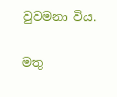වුවමනා විය.

මතු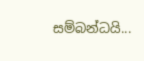සම්බන්ධයි...